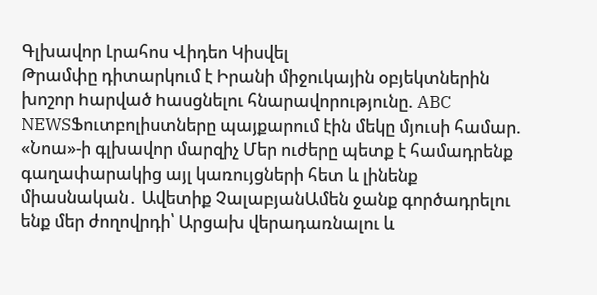Գլխավոր Լրահոս Վիդեո Կիսվել
Թրամփը դիտարկում է Իրանի միջուկային օբյեկտներին խոշոր hարված hասցնելու հնարավորությունը. ABC NEWSՖուտբոլիստները պայքարում էին մեկը մյուսի համար. «Նոա»-ի գլխավոր մարզիչ Մեր ուժերը պետք է համադրենք գաղափարակից այլ կառույցների հետ և լինենք միասնական․ Ավետիք ՉալաբյանԱմեն ջանք գործադրելու ենք մեր ժողովրդի՝ Արցախ վերադառնալու և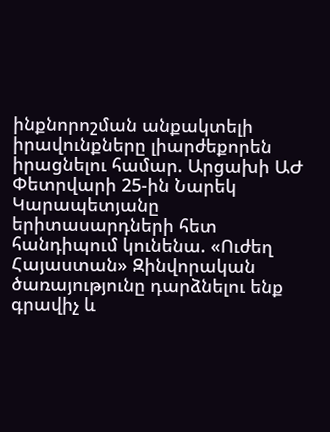ինքնորոշման անքակտելի իրավունքները լիարժեքորեն իրացնելու համար. Արցախի ԱԺ Փետրվարի 25-ին Նարեկ Կարապետյանը երիտասարդների հետ հանդիպում կունենա. «Ուժեղ Հայաստան» Զինվորական ծառայությունը դարձնելու ենք գրավիչ և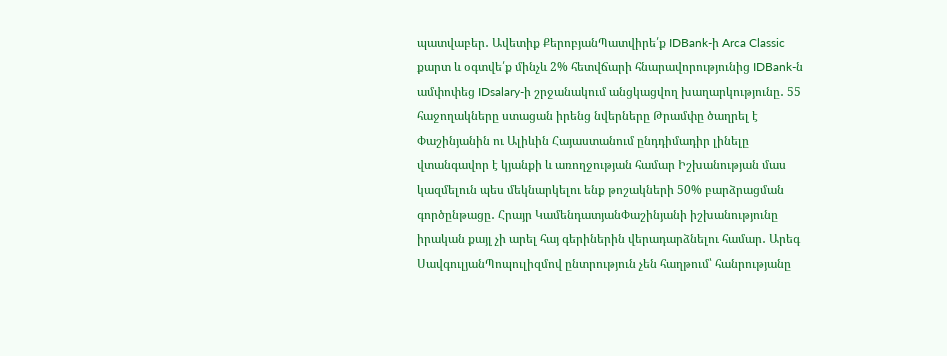պատվաբեր․ Ավետիք ՔերոբյանՊատվիրե՛ք IDBank-ի Arca Classic քարտ և օգտվե՛ք մինչև 2% հետվճարի հնարավորությունից IDBank-ն ամփոփեց IDsalary-ի շրջանակում անցկացվող խաղարկությունը․ 55 հաջողակները ստացան իրենց նվերները Թրամփը ծաղրել է Փաշինյանին ու Ալիևին Հայաստանում ընդդիմադիր լինելը վտանգավոր է կյանքի և առողջության համար Իշխանության մաս կազմելուն պես մեկնարկելու ենք թոշակների 50% բարձրացման գործընթացը․ Հրայր ԿամենդատյանՓաշինյանի իշխանությունը իրական քայլ չի արել հայ գերիներին վերադարձնելու համար․ Արեգ ՍավգուլյանՊոպուլիզմով ընտրություն չեն հաղթում՝ հանրությանը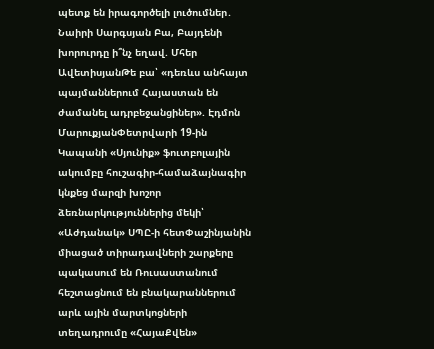պետք են իրագործելի լուծումներ․ Նաիրի Սարգսյան Բա, Բայդենի խորուրդը ի՞նչ եղավ. Մհեր ԱվետիսյանԹե բա՝ «դեռևս անհայտ պայմաններում Հայաստան են ժամանել ադրբեջանցիներ». Էդմոն ՄարուքյանՓետրվարի 19-ին Կապանի «Սյունիք» ֆուտբոլային ակումբը հուշագիր-համաձայնագիր կնքեց մարզի խոշոր ձեռնարկություններից մեկի՝ «Աժդանակ» ՍՊԸ-ի հետՓաշինյանին միացած տիրադավների շարքերը պակասում են Ռուսաստանում հեշտացնում են բնակարաններում արև ային մարտկոցների տեղադրումը «ՀայաՔվեն»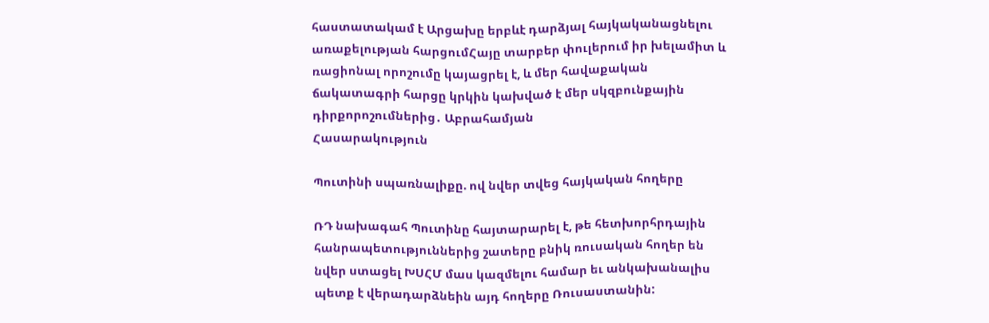հաստատակամ է Արցախը երբևէ դարձյալ հայկականացնելու առաքելության հարցումՀայը տարբեր փուլերում իր խելամիտ և ռացիոնալ որոշումը կայացրել է, և մեր հավաքական ճակատագրի հարցը կրկին կախված է մեր սկզբունքային դիրքորոշումներից․ Աբրահամյան
Հասարակություն

Պուտինի սպառնալիքը. ով նվեր տվեց հայկական հողերը

ՌԴ նախագահ Պուտինը հայտարարել է, թե հետխորհրդային հանրապետություններից շատերը բնիկ ռուսական հողեր են նվեր ստացել ԽՍՀՄ մաս կազմելու համար եւ անկախանալիս պետք է վերադարձնեին այդ հողերը Ռուսաստանին: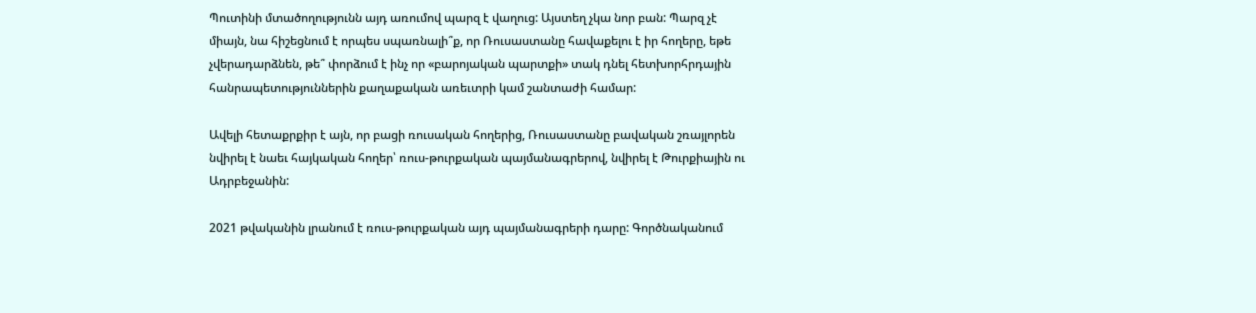Պուտինի մտածողությունն այդ առումով պարզ է վաղուց: Այստեղ չկա նոր բան: Պարզ չէ միայն, նա հիշեցնում է որպես սպառնալի՞ք, որ Ռուսաստանը հավաքելու է իր հողերը, եթե չվերադարձնեն, թե՞ փորձում է ինչ որ «բարոյական պարտքի» տակ դնել հետխորհրդային հանրապետություններին քաղաքական առեւտրի կամ շանտաժի համար:

Ավելի հետաքրքիր է այն, որ բացի ռուսական հողերից, Ռուսաստանը բավական շռայլորեն նվիրել է նաեւ հայկական հողեր՝ ռուս-թուրքական պայմանագրերով, նվիրել է Թուրքիային ու Ադրբեջանին:

2021 թվականին լրանում է ռուս-թուրքական այդ պայմանագրերի դարը: Գործնականում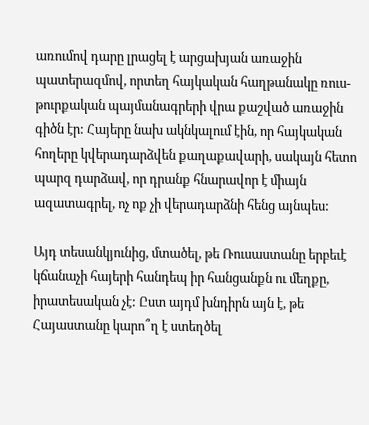առումով դարը լրացել է արցախյան առաջին պատերազմով, որտեղ հայկական հաղթանակը ռուս-թուրքական պայմանագրերի վրա քաշված առաջին գիծն էր: Հայերը նախ ակնկալում էին, որ հայկական հողերը կվերադարձվեն քաղաքավարի, սակայն հետո պարզ դարձավ, որ դրանք հնարավոր է միայն ազատագրել, ոչ ոք չի վերադարձնի հենց այնպես:

Այդ տեսանկյունից, մտածել, թե Ռուսաստանը երբեւէ կճանաչի հայերի հանդեպ իր հանցանքն ու մեղքը, իրատեսական չէ: Ըստ այդմ խնդիրն այն է, թե Հայաստանը կարո՞ղ է ստեղծել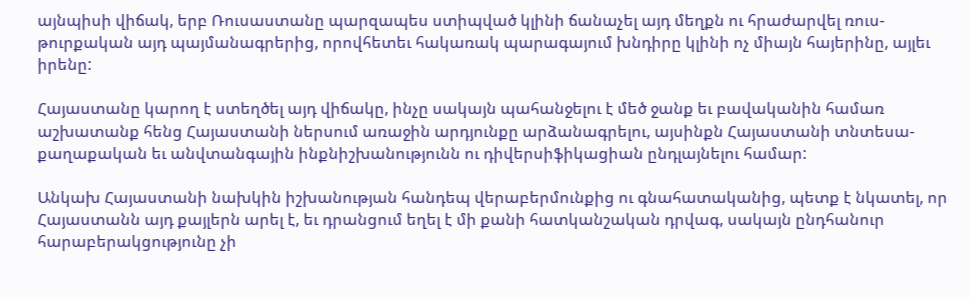այնպիսի վիճակ, երբ Ռուսաստանը պարզապես ստիպված կլինի ճանաչել այդ մեղքն ու հրաժարվել ռուս-թուրքական այդ պայմանագրերից, որովհետեւ հակառակ պարագայում խնդիրը կլինի ոչ միայն հայերինը, այլեւ իրենը:

Հայաստանը կարող է ստեղծել այդ վիճակը, ինչը սակայն պահանջելու է մեծ ջանք եւ բավականին համառ աշխատանք հենց Հայաստանի ներսում առաջին արդյունքը արձանագրելու, այսինքն Հայաստանի տնտեսա-քաղաքական եւ անվտանգային ինքնիշխանությունն ու դիվերսիֆիկացիան ընդլայնելու համար:

Անկախ Հայաստանի նախկին իշխանության հանդեպ վերաբերմունքից ու գնահատականից, պետք է նկատել, որ Հայաստանն այդ քայլերն արել է, եւ դրանցում եղել է մի քանի հատկանշական դրվագ, սակայն ընդհանուր հարաբերակցությունը չի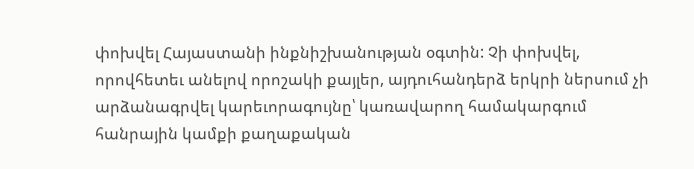փոխվել Հայաստանի ինքնիշխանության օգտին: Չի փոխվել, որովհետեւ անելով որոշակի քայլեր, այդուհանդերձ երկրի ներսում չի արձանագրվել կարեւորագույնը՝ կառավարող համակարգում հանրային կամքի քաղաքական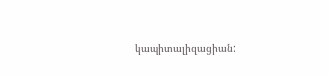կապիտալիզացիան: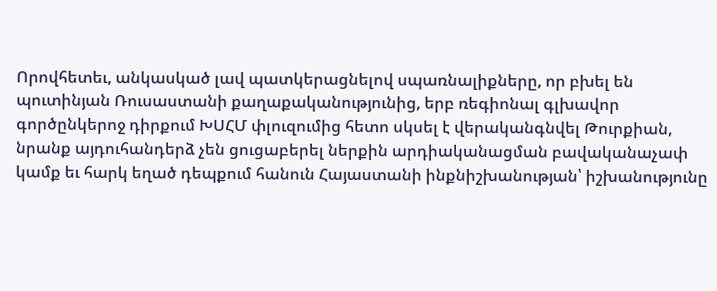Որովհետեւ, անկասկած լավ պատկերացնելով սպառնալիքները, որ բխել են պուտինյան Ռուսաստանի քաղաքականությունից, երբ ռեգիոնալ գլխավոր գործընկերոջ դիրքում ԽՍՀՄ փլուզումից հետո սկսել է վերականգնվել Թուրքիան, նրանք այդուհանդերձ չեն ցուցաբերել ներքին արդիականացման բավականաչափ կամք եւ հարկ եղած դեպքում հանուն Հայաստանի ինքնիշխանության՝ իշխանությունը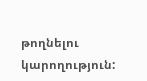թողնելու կարողություն: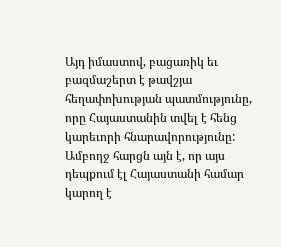Այդ իմաստով, բացառիկ եւ բազմաշերտ է թավշյա հեղափոխության պատմությունը, որը Հայաստանին տվել է հենց կարեւորի հնարավորությունը: Ամբողջ հարցն այն է, որ այս դեպքում էլ Հայաստանի համար կարող է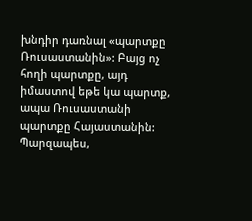խնդիր դառնալ «պարտքը Ռուսաստանին»: Բայց ոչ հողի պարտքը, այդ իմաստով եթե կա պարտք, ապա Ռուսաստանի պարտքը Հայաստանին: Պարզապես,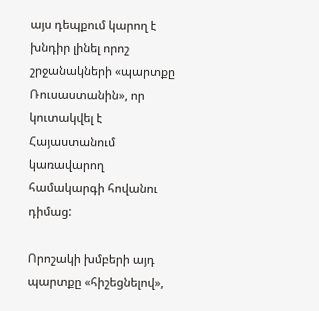այս դեպքում կարող է խնդիր լինել որոշ շրջանակների «պարտքը Ռուսաստանին», որ կուտակվել է Հայաստանում կառավարող համակարգի հովանու դիմաց:

Որոշակի խմբերի այդ պարտքը «հիշեցնելով»,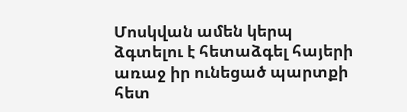Մոսկվան ամեն կերպ ձգտելու է հետաձգել հայերի առաջ իր ունեցած պարտքի հետ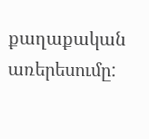քաղաքական առերեսումը: